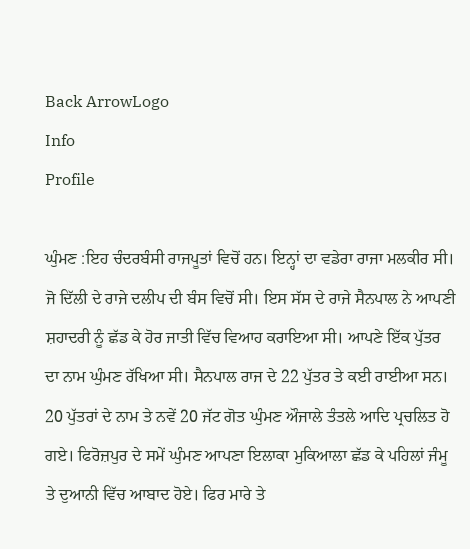Back ArrowLogo
Info
Profile

ਘੁੰਮਣ :ਇਹ ਚੰਦਰਬੰਸੀ ਰਾਜਪੂਤਾਂ ਵਿਚੋਂ ਹਨ। ਇਨ੍ਹਾਂ ਦਾ ਵਡੇਰਾ ਰਾਜਾ ਮਲਕੀਰ ਸੀ। ਜੋ ਦਿੱਲੀ ਦੇ ਰਾਜੇ ਦਲੀਪ ਦੀ ਬੰਸ ਵਿਚੋਂ ਸੀ। ਇਸ ਸੱਸ ਦੇ ਰਾਜੇ ਸੈਨਪਾਲ ਨੇ ਆਪਣੀ ਸ਼ਹਾਦਰੀ ਨੂੰ ਛੱਡ ਕੇ ਹੋਰ ਜਾਤੀ ਵਿੱਚ ਵਿਆਹ ਕਰਾਇਆ ਸੀ। ਆਪਣੇ ਇੱਕ ਪੁੱਤਰ ਦਾ ਨਾਮ ਘੁੰਮਣ ਰੱਖਿਆ ਸੀ। ਸੈਨਪਾਲ ਰਾਜ ਦੇ 22 ਪੁੱਤਰ ਤੇ ਕਈ ਰਾਈਆ ਸਨ। 20 ਪੁੱਤਰਾਂ ਦੇ ਨਾਮ ਤੇ ਨਵੇਂ 20 ਜੱਟ ਗੋਤ ਘੁੰਮਣ ਔਜਾਲੇ ਤੰਤਲੇ ਆਦਿ ਪ੍ਰਚਲਿਤ ਹੋ ਗਏ। ਫਿਰੋਜ਼ਪੁਰ ਦੇ ਸਮੇਂ ਘੁੰਮਣ ਆਪਣਾ ਇਲਾਕਾ ਮੁਕਿਆਲਾ ਛੱਡ ਕੇ ਪਹਿਲਾਂ ਜੰਮੂ ਤੇ ਦੁਆਨੀ ਵਿੱਚ ਆਬਾਦ ਹੋਏ। ਫਿਰ ਮਾਰੇ ਤੇ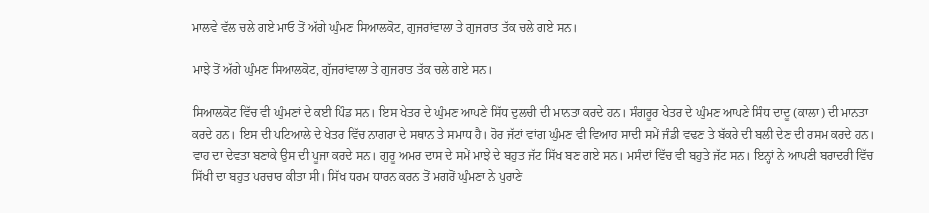ਮਾਲਵੇ ਵੱਲ ਚਲੇ ਗਏ ਮਾਓ ਤੋਂ ਅੱਗੇ ਘੁੰਮਣ ਸਿਆਲਕੋਟ, ਗੁਜਰਾਂਵਾਲਾ ਤੇ ਗੁਜਰਾਤ ਤੱਕ ਚਲੇ ਗਏ ਸਨ।

ਮਾਝੇ ਤੋਂ ਅੱਗੇ ਘੁੰਮਣ ਸਿਆਲਕੋਟ, ਗੁੱਜਰਾਂਵਾਲਾ ਤੇ ਗੁਜਰਾਤ ਤੱਕ ਚਲੇ ਗਏ ਸਨ।

ਸਿਆਲਕੋਟ ਵਿੱਚ ਵੀ ਘੁੰਮਣਾਂ ਦੇ ਕਈ ਪਿੰਡ ਸਨ। ਇਸ ਖੇਤਰ ਦੇ ਘੁੰਮਣ ਆਪਣੇ ਸਿੱਧ ਦੁਲਚੀ ਦੀ ਮਾਨਤਾ ਕਰਦੇ ਹਨ। ਸੰਗਰੂਰ ਖੇਤਰ ਦੇ ਘੁੰਮਣ ਆਪਣੇ ਸਿੰਧ ਦਾਦੂ (ਕਾਲਾ) ਦੀ ਮਾਨਤਾ ਕਰਦੇ ਹਨ। ਇਸ ਦੀ ਪਟਿਆਲੇ ਦੇ ਖੇਤਰ ਵਿੱਚ ਨਾਗਰਾ ਦੇ ਸਥਾਨ ਤੇ ਸਮਾਧ ਹੈ। ਹੋਰ ਜੱਟਾਂ ਵਾਂਗ ਘੁੰਮਣ ਵੀ ਵਿਆਹ ਸਾਦੀ ਸਮੇਂ ਜੰਡੀ ਵਢਣ ਤੇ ਬੱਕਰੇ ਦੀ ਬਲੀ ਦੇਣ ਦੀ ਰਸਮ ਕਰਦੇ ਹਨ। ਵਾਹ ਦਾ ਦੇਵਤਾ ਬਣਾਕੇ ਉਸ ਦੀ ਪੂਜਾ ਕਰਦੇ ਸਨ। ਗੁਰੂ ਅਮਰ ਦਾਸ ਦੇ ਸਮੇਂ ਮਾਝੇ ਦੇ ਬਹੁਤ ਜੱਟ ਸਿੱਖ ਬਣ ਗਏ ਸਨ। ਮਸੰਦਾਂ ਵਿੱਚ ਵੀ ਬਹੁਤੇ ਜੱਟ ਸਨ। ਇਨ੍ਹਾਂ ਨੇ ਆਪਣੀ ਬਰਾਦਰੀ ਵਿੱਚ ਸਿੱਖੀ ਦਾ ਬਹੁਤ ਪਰਚਾਰ ਕੀਤਾ ਸੀ। ਸਿੱਖ ਧਰਮ ਧਾਰਨ ਕਰਨ ਤੋਂ ਮਗਰੋਂ ਘੁੰਮਣਾ ਨੇ ਪੁਰਾਣੇ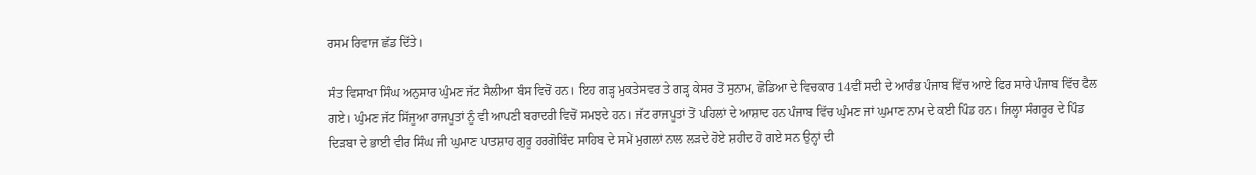ਰਸਮ ਰਿਵਾਜ ਛੱਡ ਦਿੱਤੇ।

ਸੰਤ ਵਿਸਾਖਾ ਸਿੰਘ ਅਨੁਸਾਰ ਘੁੰਮਣ ਜੱਟ ਸੈਲੀਆ ਬੰਸ ਵਿਚੋਂ ਹਨ। ਇਹ ਗੜ੍ਹ ਮੁਕਤੇਸਵਰ ਤੇ ਗੜ੍ਹ ਕੇਸਰ ਤੋਂ ਸੁਨਾਮ, ਛੋਡਿਆ ਦੇ ਵਿਚਕਾਰ 14ਵੀਂ ਸਦੀ ਦੇ ਆਰੰਭ ਪੰਜਾਬ ਵਿੱਚ ਆਏ ਫਿਰ ਸਾਰੇ ਪੰਜਾਬ ਵਿੱਚ ਫੈਲ ਗਏ। ਘੁੰਮਣ ਜੱਟ ਸਿੱਜੂਆ ਰਾਜਪੂਤਾਂ ਨੂੰ ਵੀ ਆਪਣੀ ਬਰਾਦਰੀ ਵਿਚੋਂ ਸਮਝਦੇ ਹਨ। ਜੱਟ ਰਾਜਪੂਤਾਂ ਤੋਂ ਪਹਿਲਾਂ ਦੇ ਆਸ਼ਾਦ ਹਨ ਪੰਜਾਬ ਵਿੱਚ ਘੁੰਮਣ ਜਾਂ ਘੁਮਾਣ ਨਾਮ ਦੇ ਕਈ ਪਿੰਡ ਹਨ। ਜਿਲ੍ਹਾ ਸੰਗਰੂਰ ਦੇ ਪਿੰਡ ਦਿੜਬਾ ਦੇ ਭਾਈ ਵੀਰ ਸਿੰਘ ਜੀ ਘੁਮਾਣ ਪਾਤਸ਼ਾਹ ਗੁਰੂ ਹਰਗੋਬਿੰਦ ਸਾਹਿਬ ਦੇ ਸਮੇਂ ਮੁਗਲਾਂ ਨਾਲ ਲੜਦੇ ਹੋਏ ਸ਼ਹੀਦ ਹੋ ਗਏ ਸਨ ਉਨ੍ਹਾਂ ਦੀ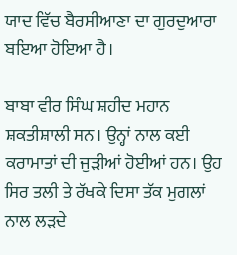ਯਾਦ ਵਿੱਚ ਬੈਰਸੀਆਣਾ ਦਾ ਗੁਰਦੁਆਰਾ ਬਇਆ ਹੋਇਆ ਹੈ।

ਬਾਬਾ ਵੀਰ ਸਿੰਘ ਸ਼ਹੀਦ ਮਹਾਨ ਸ਼ਕਤੀਸ਼ਾਲੀ ਸਨ। ਉਨ੍ਹਾਂ ਨਾਲ ਕਈ ਕਰਾਮਾਤਾਂ ਦੀ ਜੁੜੀਆਂ ਹੋਈਆਂ ਹਨ। ਉਹ ਸਿਰ ਤਲੀ ਤੇ ਰੱਖਕੇ ਦਿਸਾ ਤੱਕ ਮੁਗਲਾਂ ਨਾਲ ਲੜਦੇ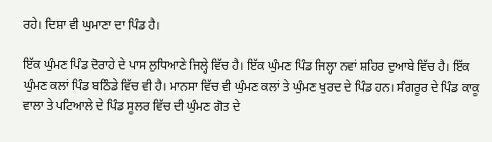ਰਹੇ। ਦਿਸ਼ਾ ਵੀ ਘੁਮਾਣਾ ਦਾ ਪਿੰਡ ਹੈ।

ਇੱਕ ਘੁੰਮਣ ਪਿੰਡ ਦੋਰਾਹੇ ਦੇ ਪਾਸ ਲੁਧਿਆਣੇ ਜਿਲ੍ਹੇ ਵਿੱਚ ਹੈ। ਇੱਕ ਘੁੰਮਣ ਪਿੰਡ ਜਿਲ੍ਹਾ ਨਵਾਂ ਸ਼ਹਿਰ ਦੁਆਬੇ ਵਿੱਚ ਹੈ। ਇੱਕ ਘੁੰਮਣ ਕਲਾਂ ਪਿੰਡ ਬਠਿੰਡੇ ਵਿੱਚ ਵੀ ਹੈ। ਮਾਨਸਾ ਵਿੱਚ ਵੀ ਘੁੰਮਣ ਕਲਾਂ ਤੇ ਘੁੰਮਣ ਖੁਰਦ ਦੇ ਪਿੰਡ ਹਨ। ਸੰਗਰੂਰ ਦੇ ਪਿੰਡ ਕਾਕੂ ਵਾਲਾ ਤੇ ਪਟਿਆਲੇ ਦੇ ਪਿੰਡ ਸੂਲਰ ਵਿੱਚ ਦੀ ਘੁੰਮਣ ਗੋਤ ਦੇ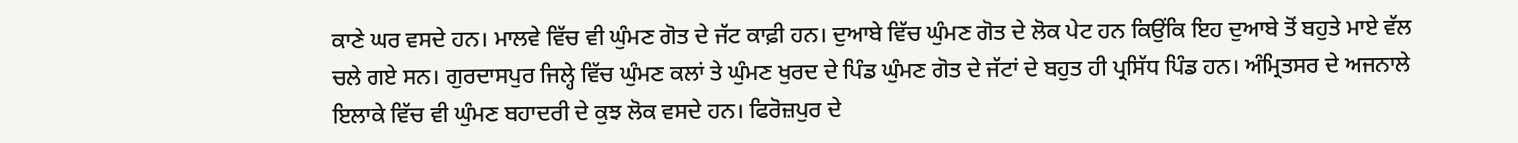ਕਾਣੇ ਘਰ ਵਸਦੇ ਹਨ। ਮਾਲਵੇ ਵਿੱਚ ਵੀ ਘੁੰਮਣ ਗੋਤ ਦੇ ਜੱਟ ਕਾਫ਼ੀ ਹਨ। ਦੁਆਬੇ ਵਿੱਚ ਘੁੰਮਣ ਗੋਤ ਦੇ ਲੋਕ ਪੇਟ ਹਨ ਕਿਉਂਕਿ ਇਹ ਦੁਆਬੇ ਤੋਂ ਬਹੁਤੇ ਮਾਏ ਵੱਲ ਚਲੇ ਗਏ ਸਨ। ਗੁਰਦਾਸਪੁਰ ਜਿਲ੍ਹੇ ਵਿੱਚ ਘੁੰਮਣ ਕਲਾਂ ਤੇ ਘੁੰਮਣ ਖੁਰਦ ਦੇ ਪਿੰਡ ਘੁੰਮਣ ਗੋਤ ਦੇ ਜੱਟਾਂ ਦੇ ਬਹੁਤ ਹੀ ਪ੍ਰਸਿੱਧ ਪਿੰਡ ਹਨ। ਅੰਮ੍ਰਿਤਸਰ ਦੇ ਅਜਨਾਲੇ ਇਲਾਕੇ ਵਿੱਚ ਵੀ ਘੁੰਮਣ ਬਹਾਦਰੀ ਦੇ ਕੁਝ ਲੋਕ ਵਸਦੇ ਹਨ। ਫਿਰੋਜ਼ਪੁਰ ਦੇ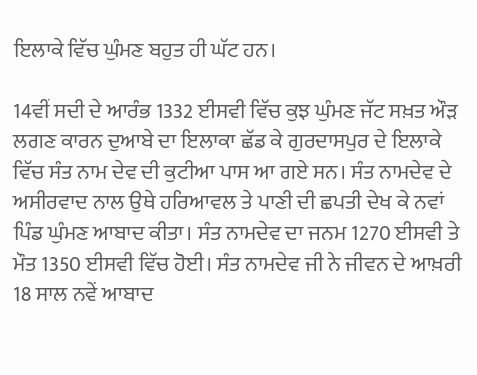ਇਲਾਕੇ ਵਿੱਚ ਘੁੰਮਣ ਬਹੁਤ ਹੀ ਘੱਟ ਹਨ।

14ਵੀਂ ਸਦੀ ਦੇ ਆਰੰਭ 1332 ਈਸਵੀ ਵਿੱਚ ਕੁਝ ਘੁੰਮਣ ਜੱਟ ਸਖ਼ਤ ਔੜ ਲਗਣ ਕਾਰਨ ਦੁਆਬੇ ਦਾ ਇਲਾਕਾ ਛੱਡ ਕੇ ਗੁਰਦਾਸਪੁਰ ਦੇ ਇਲਾਕੇ ਵਿੱਚ ਸੰਤ ਨਾਮ ਦੇਵ ਦੀ ਕੁਟੀਆ ਪਾਸ ਆ ਗਏ ਸਨ। ਸੰਤ ਨਾਮਦੇਵ ਦੇ ਅਸੀਰਵਾਦ ਨਾਲ ਉਥੇ ਹਰਿਆਵਲ ਤੇ ਪਾਣੀ ਦੀ ਛਪਤੀ ਦੇਖ ਕੇ ਨਵਾਂ ਪਿੰਡ ਘੁੰਮਣ ਆਬਾਦ ਕੀਤਾ। ਸੰਤ ਨਾਮਦੇਵ ਦਾ ਜਨਮ 1270 ਈਸਵੀ ਤੇ ਮੌਤ 1350 ਈਸਵੀ ਵਿੱਚ ਹੋਈ। ਸੰਤ ਨਾਮਦੇਵ ਜੀ ਨੇ ਜੀਵਨ ਦੇ ਆਖ਼ਰੀ 18 ਸਾਲ ਨਵੇਂ ਆਬਾਦ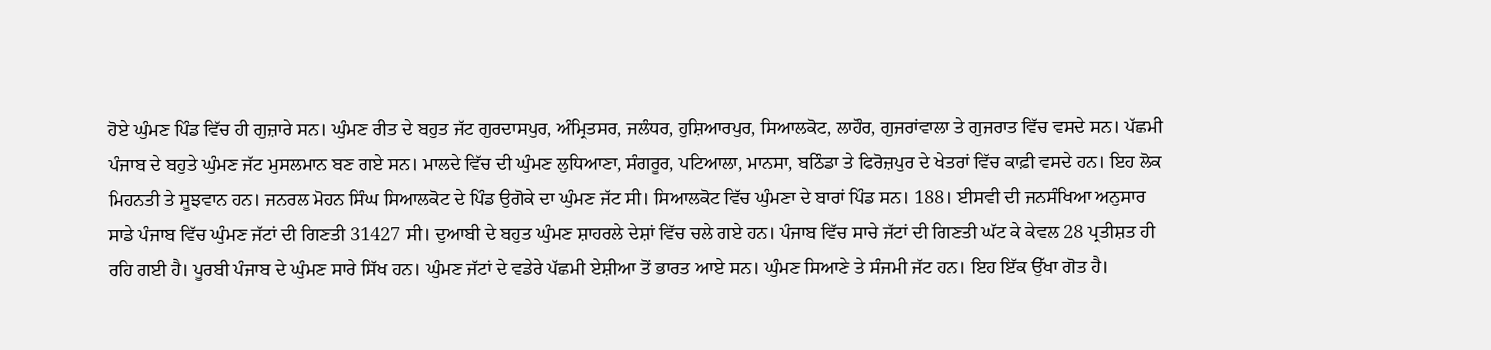ਹੋਏ ਘੁੰਮਣ ਪਿੰਡ ਵਿੱਚ ਹੀ ਗੁਜ਼ਾਰੇ ਸਨ। ਘੁੰਮਣ ਰੀਤ ਦੇ ਬਹੁਤ ਜੱਟ ਗੁਰਦਾਸਪੁਰ, ਅੰਮ੍ਰਿਤਸਰ, ਜਲੰਧਰ, ਹੁਸ਼ਿਆਰਪੁਰ, ਸਿਆਲਕੋਟ, ਲਾਹੌਰ, ਗੁਜਰਾਂਵਾਲਾ ਤੇ ਗੁਜਰਾਤ ਵਿੱਚ ਵਸਦੇ ਸਨ। ਪੱਛਮੀ ਪੰਜਾਬ ਦੇ ਬਹੁਤੇ ਘੁੰਮਣ ਜੱਟ ਮੁਸਲਮਾਨ ਬਣ ਗਏ ਸਨ। ਮਾਲਦੇ ਵਿੱਚ ਦੀ ਘੁੰਮਣ ਲੁਧਿਆਣਾ, ਸੰਗਰੂਰ, ਪਟਿਆਲਾ, ਮਾਨਸਾ, ਬਠਿੰਡਾ ਤੇ ਫਿਰੋਜ਼ਪੁਰ ਦੇ ਖੇਤਰਾਂ ਵਿੱਚ ਕਾਫ਼ੀ ਵਸਦੇ ਹਨ। ਇਹ ਲੋਕ ਮਿਹਨਤੀ ਤੇ ਸੂਝਵਾਨ ਹਨ। ਜਨਰਲ ਮੋਹਨ ਸਿੰਘ ਸਿਆਲਕੋਟ ਦੇ ਪਿੰਡ ਉਗੋਕੇ ਦਾ ਘੁੰਮਣ ਜੱਟ ਸੀ। ਸਿਆਲਕੋਟ ਵਿੱਚ ਘੁੰਮਣਾ ਦੇ ਬਾਰਾਂ ਪਿੰਡ ਸਨ। 188। ਈਸਵੀ ਦੀ ਜਨਸੰਖਿਆ ਅਨੁਸਾਰ ਸਾਡੇ ਪੰਜਾਬ ਵਿੱਚ ਘੁੰਮਣ ਜੱਟਾਂ ਦੀ ਗਿਣਤੀ 31427 ਸੀ। ਦੁਆਬੀ ਦੇ ਬਹੁਤ ਘੁੰਮਣ ਸ਼ਾਹਰਲੇ ਦੇਸ਼ਾਂ ਵਿੱਚ ਚਲੇ ਗਏ ਹਨ। ਪੰਜਾਬ ਵਿੱਚ ਸਾਚੇ ਜੱਟਾਂ ਦੀ ਗਿਣਤੀ ਘੱਟ ਕੇ ਕੇਵਲ 28 ਪ੍ਰਤੀਸ਼ਤ ਹੀ ਰਹਿ ਗਈ ਹੈ। ਪੂਰਬੀ ਪੰਜਾਬ ਦੇ ਘੁੰਮਣ ਸਾਰੇ ਸਿੱਖ ਹਨ। ਘੁੰਮਣ ਜੱਟਾਂ ਦੇ ਵਡੇਰੇ ਪੱਛਮੀ ਏਸ਼ੀਆ ਤੋਂ ਭਾਰਤ ਆਏ ਸਨ। ਘੁੰਮਣ ਸਿਆਣੇ ਤੇ ਸੰਜਮੀ ਜੱਟ ਹਨ। ਇਹ ਇੱਕ ਉੱਖਾ ਗੋਤ ਹੈ।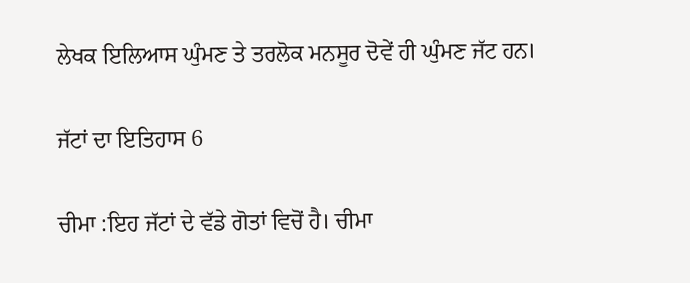ਲੇਖਕ ਇਲਿਆਸ ਘੁੰਮਣ ਤੇ ਤਰਲੋਕ ਮਨਸੂਰ ਦੋਵੇਂ ਹੀ ਘੁੰਮਣ ਜੱਟ ਹਨ।

ਜੱਟਾਂ ਦਾ ਇਤਿਹਾਸ 6

ਚੀਮਾ :ਇਹ ਜੱਟਾਂ ਦੇ ਵੱਡੇ ਗੋਤਾਂ ਵਿਚੋਂ ਹੈ। ਚੀਮਾ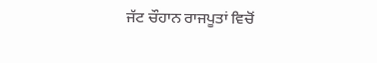ਜੱਟ ਚੌਹਾਨ ਰਾਜਪੂਤਾਂ ਵਿਚੋਂ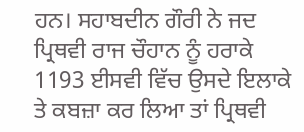ਹਨ। ਸਹਾਬਦੀਨ ਗੌਰੀ ਨੇ ਜਦ ਪ੍ਰਿਥਵੀ ਰਾਜ ਚੌਹਾਨ ਨੂੰ ਹਰਾਕੇ 1193 ਈਸਵੀ ਵਿੱਚ ਉਸਦੇ ਇਲਾਕੇ ਤੇ ਕਬਜ਼ਾ ਕਰ ਲਿਆ ਤਾਂ ਪ੍ਰਿਥਵੀ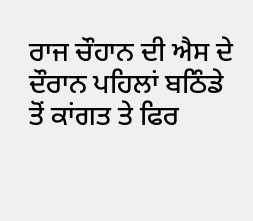ਰਾਜ ਚੌਹਾਨ ਦੀ ਐਸ ਦੇ ਦੌਰਾਨ ਪਹਿਲਾਂ ਬਠਿੰਡੇ ਤੋਂ ਕਾਂਗਤ ਤੇ ਫਿਰ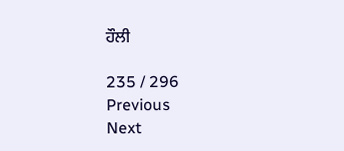ਹੌਲੀ

235 / 296
Previous
Next